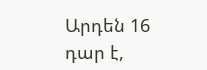Արդեն 16 դար է,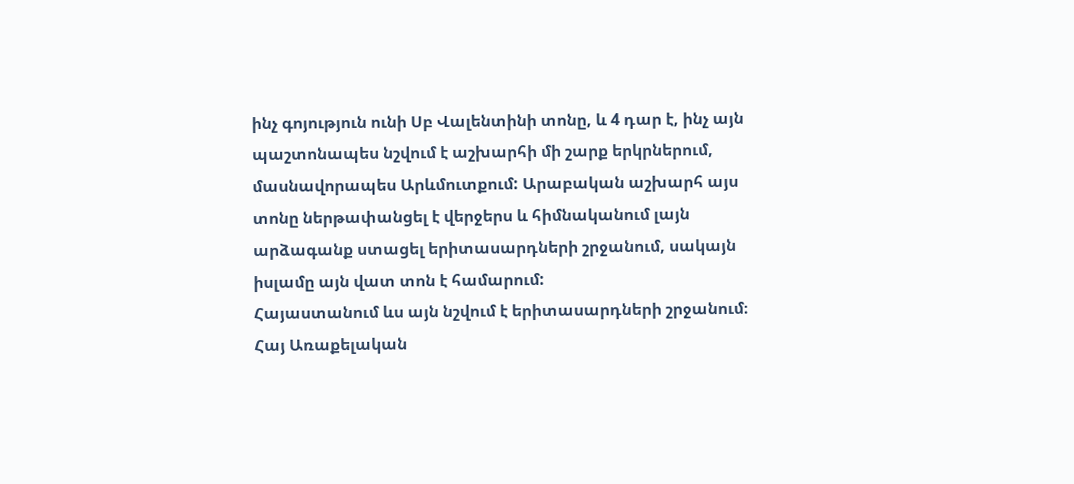ինչ գոյություն ունի Սբ Վալենտինի տոնը, և 4 դար է, ինչ այն պաշտոնապես նշվում է աշխարհի մի շարք երկրներում, մասնավորապես Արևմուտքում: Արաբական աշխարհ այս տոնը ներթափանցել է վերջերս և հիմնականում լայն արձագանք ստացել երիտասարդների շրջանում, սակայն իսլամը այն վատ տոն է համարում:
Հայաստանում ևս այն նշվում է երիտասարդների շրջանում։ Հայ Առաքելական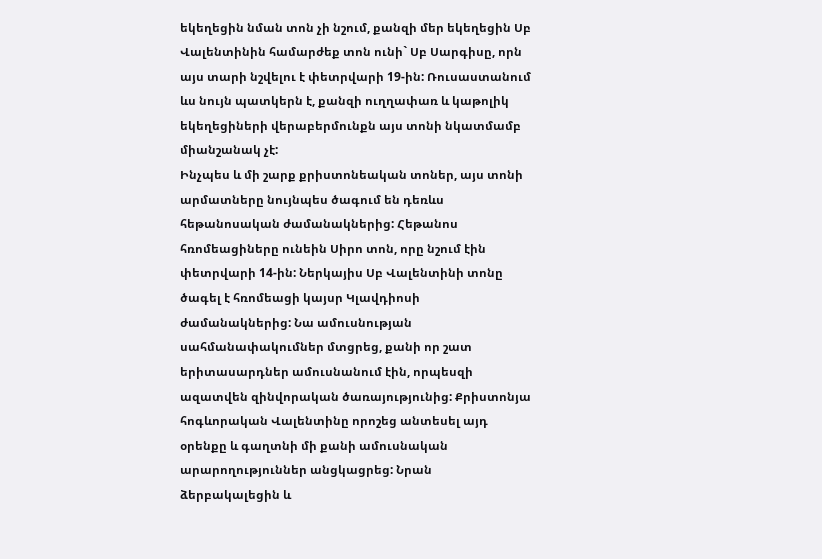եկեղեցին նման տոն չի նշում, քանզի մեր եկեղեցին Սբ Վալենտինին համարժեք տոն ունի` Սբ Սարգիսը, որն այս տարի նշվելու է փետրվարի 19-ին: Ռուսաստանում ևս նույն պատկերն է, քանզի ուղղափառ և կաթոլիկ եկեղեցիների վերաբերմունքն այս տոնի նկատմամբ միանշանակ չէ:
Ինչպես և մի շարք քրիստոնեական տոներ, այս տոնի արմատները նույնպես ծագում են դեռևս հեթանոսական ժամանակներից: Հեթանոս հռոմեացիները ունեին Սիրո տոն, որը նշում էին փետրվարի 14-ին: Ներկայիս Սբ Վալենտինի տոնը ծագել է հռոմեացի կայսր Կլավդիոսի ժամանակներից: Նա ամուսնության սահմանափակումներ մտցրեց, քանի որ շատ երիտասարդներ ամուսնանում էին, որպեսզի ազատվեն զինվորական ծառայությունից: Քրիստոնյա հոգևորական Վալենտինը որոշեց անտեսել այդ օրենքը և գաղտնի մի քանի ամուսնական արարողություններ անցկացրեց: Նրան ձերբակալեցին և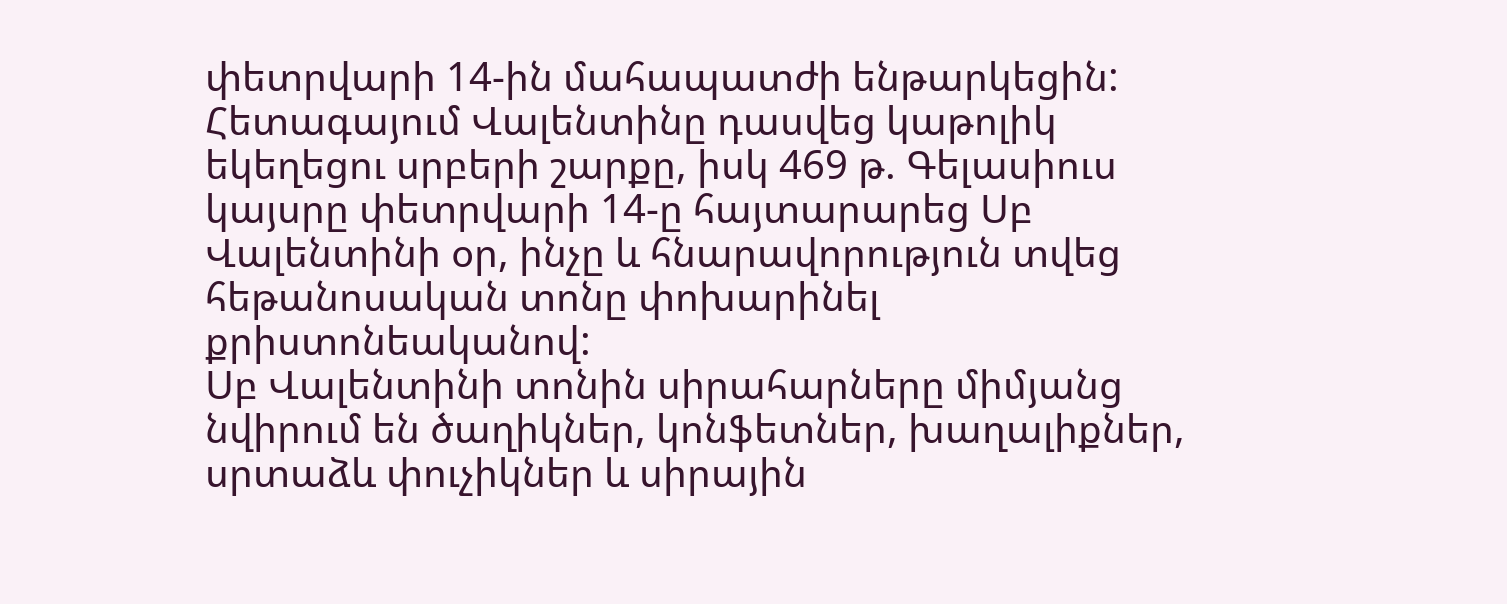փետրվարի 14-ին մահապատժի ենթարկեցին:
Հետագայում Վալենտինը դասվեց կաթոլիկ եկեղեցու սրբերի շարքը, իսկ 469 թ. Գելասիուս կայսրը փետրվարի 14-ը հայտարարեց Սբ Վալենտինի օր, ինչը և հնարավորություն տվեց հեթանոսական տոնը փոխարինել քրիստոնեականով:
Սբ Վալենտինի տոնին սիրահարները միմյանց նվիրում են ծաղիկներ, կոնֆետներ, խաղալիքներ, սրտաձև փուչիկներ և սիրային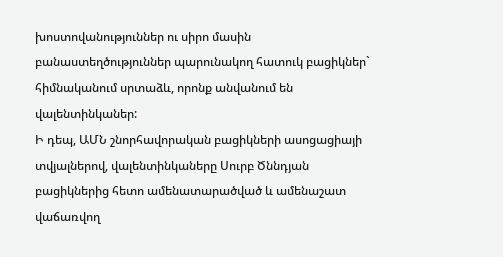խոստովանություններ ու սիրո մասին բանաստեղծություններ պարունակող հատուկ բացիկներ` հիմնականում սրտաձև, որոնք անվանում են վալենտինկաներ:
Ի դեպ, ԱՄՆ շնորհավորական բացիկների ասոցացիայի տվյալներով, վալենտինկաները Սուրբ Ծննդյան բացիկներից հետո ամենատարածված և ամենաշատ վաճառվող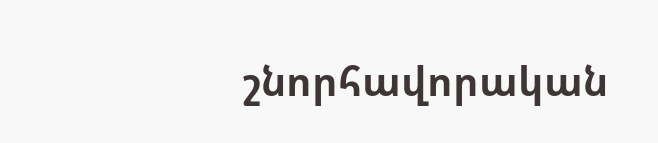շնորհավորական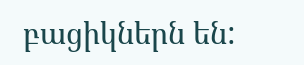բացիկներն են: